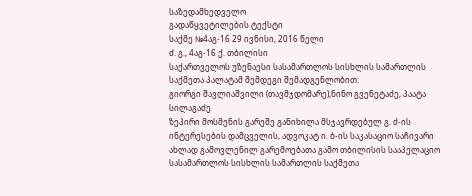საზედამხედველო
გადაწყვეტილების ტექსტი
საქმე №4აგ-16 29 ივნისი, 2016 წელი
ძ. გ., 4აგ-16 ქ. თბილისი
საქართველოს უზენაესი სასამართლოს სისხლის სამართლის საქმეთა პალატამ შემდეგი შემადგენლობით:
გიორგი შავლიაშვილი (თავმჯდომარე),ნინო გვენეტაძე, პაატა სილაგაძე
ზეპირი მოსმენის გარეშე განიხილა მსჯავრდებულ გ. ძ-ის ინტერესების დამცველის, ადვოკატ ი. ბ-ის საკასაციო საჩივარი ახლად გამოვლენილ გარემოებათა გამო თბილისის სააპელაციო სასამართლოს სისხლის სამართლის საქმეთა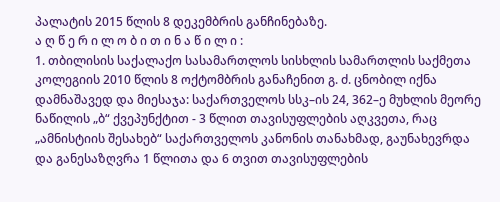პალატის 2015 წლის 8 დეკემბრის განჩინებაზე.
ა ღ წ ე რ ი ლ ო ბ ი თ ი ნ ა წ ი ლ ი :
1. თბილისის საქალაქო სასამართლოს სისხლის სამართლის საქმეთა კოლეგიის 2010 წლის 8 ოქტომბრის განაჩენით გ. ძ. ცნობილ იქნა დამნაშავედ და მიესაჯა: საქართველოს სსკ–ის 24, 362–ე მუხლის მეორე ნაწილის „ბ“ ქვეპუნქტით - 3 წლით თავისუფლების აღკვეთა, რაც „ამნისტიის შესახებ“ საქართველოს კანონის თანახმად, გაუნახევრდა და განესაზღვრა 1 წლითა და 6 თვით თავისუფლების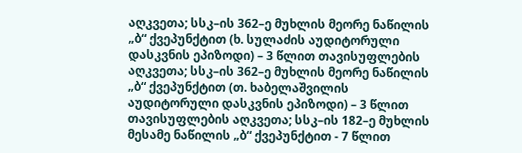აღკვეთა; სსკ–ის 362–ე მუხლის მეორე ნაწილის „ბ“ ქვეპუნქტით (ხ. სულაძის აუდიტორული დასკვნის ეპიზოდი) – 3 წლით თავისუფლების აღკვეთა; სსკ–ის 362–ე მუხლის მეორე ნაწილის „ბ“ ქვეპუნქტით (თ. ხაბელაშვილის აუდიტორული დასკვნის ეპიზოდი) – 3 წლით თავისუფლების აღკვეთა; სსკ–ის 182–ე მუხლის მესამე ნაწილის „ბ“ ქვეპუნქტით - 7 წლით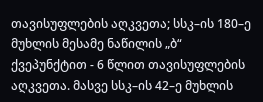თავისუფლების აღკვეთა; სსკ–ის 180–ე მუხლის მესამე ნაწილის „ბ“ ქვეპუნქტით - 6 წლით თავისუფლების აღკვეთა. მასვე სსკ–ის 42–ე მუხლის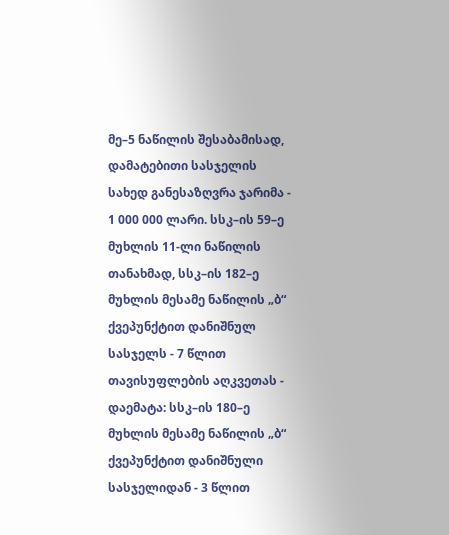მე–5 ნაწილის შესაბამისად, დამატებითი სასჯელის სახედ განესაზღვრა ჯარიმა - 1 000 000 ლარი. სსკ–ის 59–ე მუხლის 11-ლი ნაწილის თანახმად, სსკ–ის 182–ე მუხლის მესამე ნაწილის „ბ“ ქვეპუნქტით დანიშნულ სასჯელს - 7 წლით თავისუფლების აღკვეთას - დაემატა: სსკ–ის 180–ე მუხლის მესამე ნაწილის „ბ“ ქვეპუნქტით დანიშნული სასჯელიდან - 3 წლით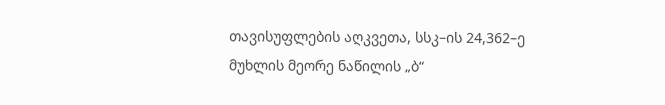თავისუფლების აღკვეთა, სსკ–ის 24,362–ე მუხლის მეორე ნაწილის „ბ“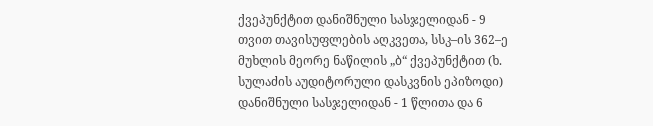ქვეპუნქტით დანიშნული სასჯელიდან - 9 თვით თავისუფლების აღკვეთა, სსკ–ის 362–ე მუხლის მეორე ნაწილის „ბ“ ქვეპუნქტით (ხ. სულაძის აუდიტორული დასკვნის ეპიზოდი) დანიშნული სასჯელიდან - 1 წლითა და 6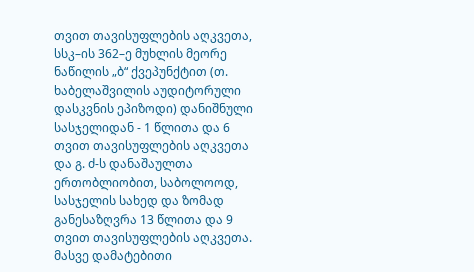თვით თავისუფლების აღკვეთა, სსკ–ის 362–ე მუხლის მეორე ნაწილის „ბ“ ქვეპუნქტით (თ. ხაბელაშვილის აუდიტორული დასკვნის ეპიზოდი) დანიშნული სასჯელიდან - 1 წლითა და 6 თვით თავისუფლების აღკვეთა და გ. ძ-ს დანაშაულთა ერთობლიობით, საბოლოოდ, სასჯელის სახედ და ზომად განესაზღვრა 13 წლითა და 9 თვით თავისუფლების აღკვეთა. მასვე დამატებითი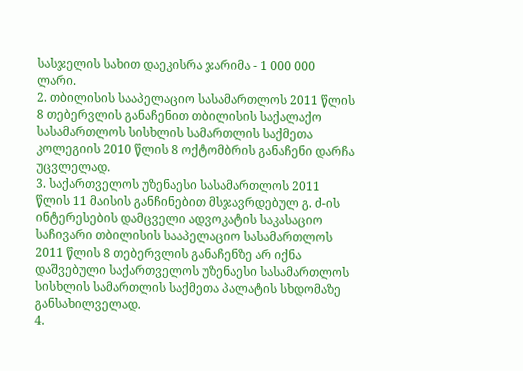სასჯელის სახით დაეკისრა ჯარიმა - 1 000 000 ლარი.
2. თბილისის სააპელაციო სასამართლოს 2011 წლის 8 თებერვლის განაჩენით თბილისის საქალაქო სასამართლოს სისხლის სამართლის საქმეთა კოლეგიის 2010 წლის 8 ოქტომბრის განაჩენი დარჩა უცვლელად.
3. საქართველოს უზენაესი სასამართლოს 2011 წლის 11 მაისის განჩინებით მსჯავრდებულ გ. ძ-ის ინტერესების დამცველი ადვოკატის საკასაციო საჩივარი თბილისის სააპელაციო სასამართლოს 2011 წლის 8 თებერვლის განაჩენზე არ იქნა დაშვებული საქართველოს უზენაესი სასამართლოს სისხლის სამართლის საქმეთა პალატის სხდომაზე განსახილველად.
4.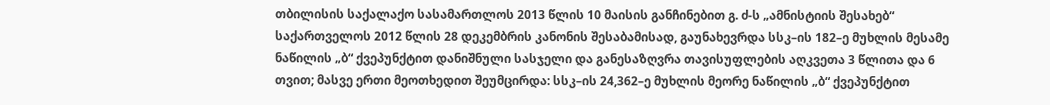თბილისის საქალაქო სასამართლოს 2013 წლის 10 მაისის განჩინებით გ. ძ-ს „ამნისტიის შესახებ“ საქართველოს 2012 წლის 28 დეკემბრის კანონის შესაბამისად, გაუნახევრდა სსკ–ის 182–ე მუხლის მესამე ნაწილის „ბ“ ქვეპუნქტით დანიშნული სასჯელი და განესაზღვრა თავისუფლების აღკვეთა 3 წლითა და 6 თვით; მასვე ერთი მეოთხედით შეუმცირდა: სსკ–ის 24,362–ე მუხლის მეორე ნაწილის „ბ“ ქვეპუნქტით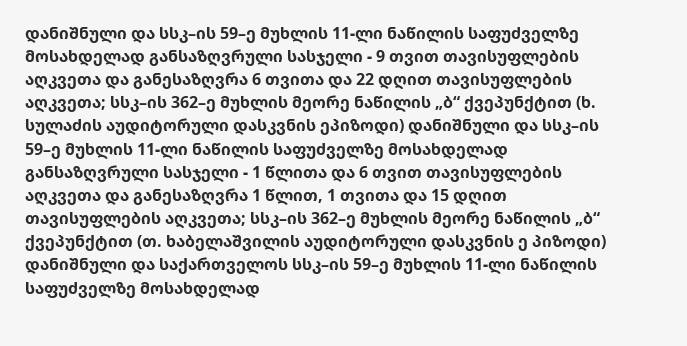დანიშნული და სსკ–ის 59–ე მუხლის 11-ლი ნაწილის საფუძველზე მოსახდელად განსაზღვრული სასჯელი - 9 თვით თავისუფლების აღკვეთა და განესაზღვრა 6 თვითა და 22 დღით თავისუფლების აღკვეთა; სსკ–ის 362–ე მუხლის მეორე ნაწილის „ბ“ ქვეპუნქტით (ხ. სულაძის აუდიტორული დასკვნის ეპიზოდი) დანიშნული და სსკ–ის 59–ე მუხლის 11-ლი ნაწილის საფუძველზე მოსახდელად განსაზღვრული სასჯელი - 1 წლითა და 6 თვით თავისუფლების აღკვეთა და განესაზღვრა 1 წლით, 1 თვითა და 15 დღით თავისუფლების აღკვეთა; სსკ–ის 362–ე მუხლის მეორე ნაწილის „ბ“ ქვეპუნქტით (თ. ხაბელაშვილის აუდიტორული დასკვნის ე პიზოდი) დანიშნული და საქართველოს სსკ–ის 59–ე მუხლის 11-ლი ნაწილის საფუძველზე მოსახდელად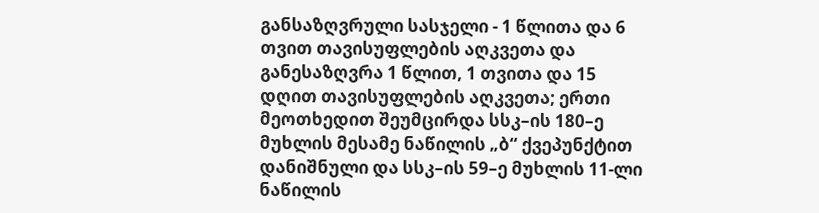განსაზღვრული სასჯელი - 1 წლითა და 6 თვით თავისუფლების აღკვეთა და განესაზღვრა 1 წლით, 1 თვითა და 15 დღით თავისუფლების აღკვეთა; ერთი მეოთხედით შეუმცირდა სსკ–ის 180–ე მუხლის მესამე ნაწილის „ბ“ ქვეპუნქტით დანიშნული და სსკ–ის 59–ე მუხლის 11-ლი ნაწილის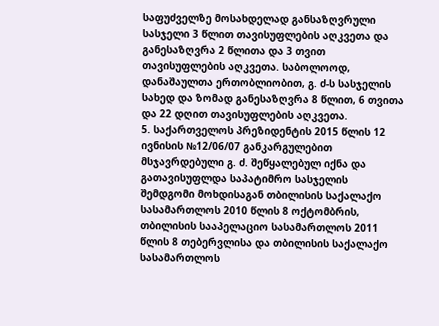საფუძველზე მოსახდელად განსაზღვრული სასჯელი 3 წლით თავისუფლების აღკვეთა და განესაზღვრა 2 წლითა და 3 თვით თავისუფლების აღკვეთა. საბოლოოდ, დანაშაულთა ერთობლიობით, გ. ძ-ს სასჯელის სახედ და ზომად განესაზღვრა 8 წლით, 6 თვითა და 22 დღით თავისუფლების აღკვეთა.
5. საქართველოს პრეზიდენტის 2015 წლის 12 ივნისის №12/06/07 განკარგულებით მსჯავრდებული გ. ძ. შეწყალებულ იქნა და გათავისუფლდა საპატიმრო სასჯელის შემდგომი მოხდისაგან თბილისის საქალაქო სასამართლოს 2010 წლის 8 ოქტომბრის, თბილისის სააპელაციო სასამართლოს 2011 წლის 8 თებერვლისა და თბილისის საქალაქო სასამართლოს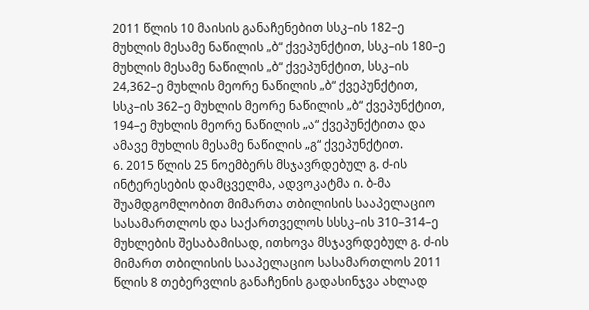2011 წლის 10 მაისის განაჩენებით სსკ–ის 182–ე მუხლის მესამე ნაწილის „ბ“ ქვეპუნქტით, სსკ–ის 180–ე მუხლის მესამე ნაწილის „ბ“ ქვეპუნქტით, სსკ–ის 24,362–ე მუხლის მეორე ნაწილის „ბ“ ქვეპუნქტით, სსკ–ის 362–ე მუხლის მეორე ნაწილის „ბ“ ქვეპუნქტით, 194–ე მუხლის მეორე ნაწილის „ა“ ქვეპუნქტითა და ამავე მუხლის მესამე ნაწილის „გ“ ქვეპუნქტით.
6. 2015 წლის 25 ნოემბერს მსჯავრდებულ გ. ძ-ის ინტერესების დამცველმა, ადვოკატმა ი. ბ-მა შუამდგომლობით მიმართა თბილისის სააპელაციო სასამართლოს და საქართველოს სსსკ–ის 310–314–ე მუხლების შესაბამისად, ითხოვა მსჯავრდებულ გ. ძ-ის მიმართ თბილისის სააპელაციო სასამართლოს 2011 წლის 8 თებერვლის განაჩენის გადასინჯვა ახლად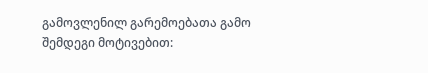გამოვლენილ გარემოებათა გამო შემდეგი მოტივებით: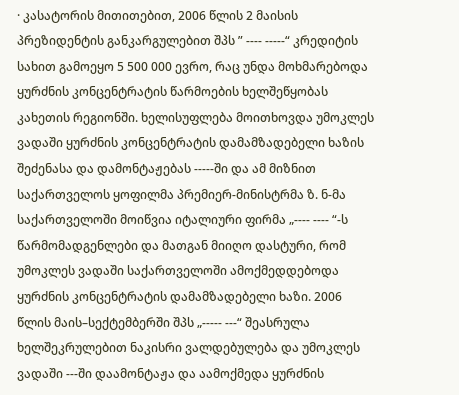· კასატორის მითითებით, 2006 წლის 2 მაისის პრეზიდენტის განკარგულებით შპს ” ---- -----“ კრედიტის სახით გამოეყო 5 500 000 ევრო, რაც უნდა მოხმარებოდა ყურძნის კონცენტრატის წარმოების ხელშეწყობას კახეთის რეგიონში. ხელისუფლება მოითხოვდა უმოკლეს ვადაში ყურძნის კონცენტრატის დამამზადებელი ხაზის შეძენასა და დამონტაჟებას -----ში და ამ მიზნით საქართველოს ყოფილმა პრემიერ-მინისტრმა ზ. ნ-მა საქართველოში მოიწვია იტალიური ფირმა „---- ---- “-ს წარმომადგენლები და მათგან მიიღო დასტური, რომ უმოკლეს ვადაში საქართველოში ამოქმედდებოდა ყურძნის კონცენტრატის დამამზადებელი ხაზი. 2006 წლის მაის–სექტემბერში შპს „----- ---“ შეასრულა ხელშეკრულებით ნაკისრი ვალდებულება და უმოკლეს ვადაში ---ში დაამონტაჟა და აამოქმედა ყურძნის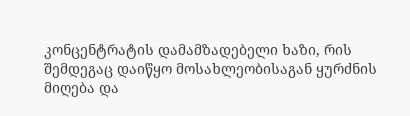კონცენტრატის დამამზადებელი ხაზი, რის შემდეგაც დაიწყო მოსახლეობისაგან ყურძნის მიღება და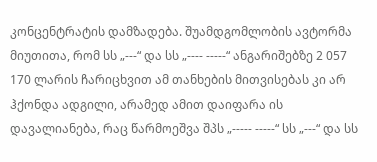კონცენტრატის დამზადება. შუამდგომლობის ავტორმა მიუთითა, რომ სს „---“ და სს „---- -----“ ანგარიშებზე 2 057 170 ლარის ჩარიცხვით ამ თანხების მითვისებას კი არ ჰქონდა ადგილი, არამედ ამით დაიფარა ის დავალიანება, რაც წარმოეშვა შპს „----- -----“ სს „---“ და სს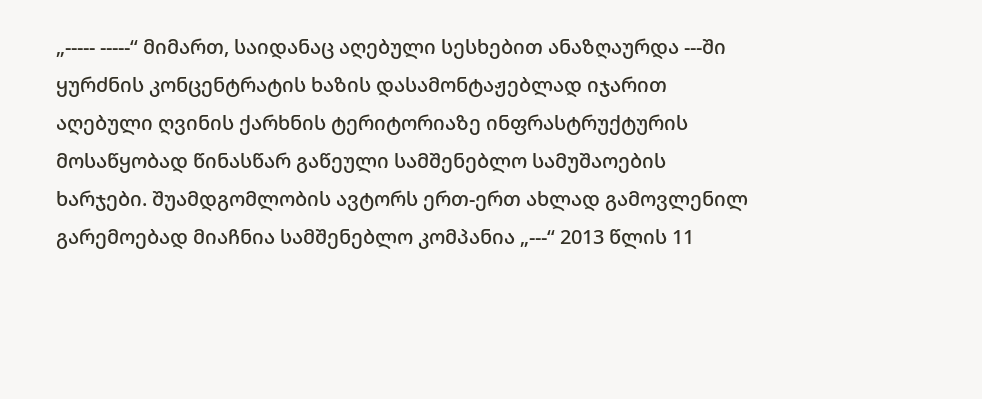„----- -----“ მიმართ, საიდანაც აღებული სესხებით ანაზღაურდა ---ში ყურძნის კონცენტრატის ხაზის დასამონტაჟებლად იჯარით აღებული ღვინის ქარხნის ტერიტორიაზე ინფრასტრუქტურის მოსაწყობად წინასწარ გაწეული სამშენებლო სამუშაოების ხარჯები. შუამდგომლობის ავტორს ერთ-ერთ ახლად გამოვლენილ გარემოებად მიაჩნია სამშენებლო კომპანია „---“ 2013 წლის 11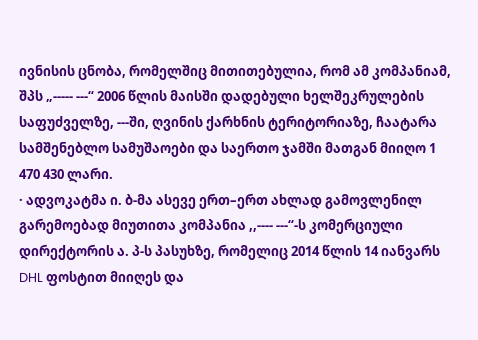ივნისის ცნობა, რომელშიც მითითებულია, რომ ამ კომპანიამ, შპს „----- ---“ 2006 წლის მაისში დადებული ხელშეკრულების საფუძველზე, ---ში, ღვინის ქარხნის ტერიტორიაზე, ჩაატარა სამშენებლო სამუშაოები და საერთო ჯამში მათგან მიიღო 1 470 430 ლარი.
· ადვოკატმა ი. ბ-მა ასევე ერთ–ერთ ახლად გამოვლენილ გარემოებად მიუთითა კომპანია ,,---- ---“-ს კომერციული დირექტორის ა. პ-ს პასუხზე, რომელიც 2014 წლის 14 იანვარს DHL ფოსტით მიიღეს და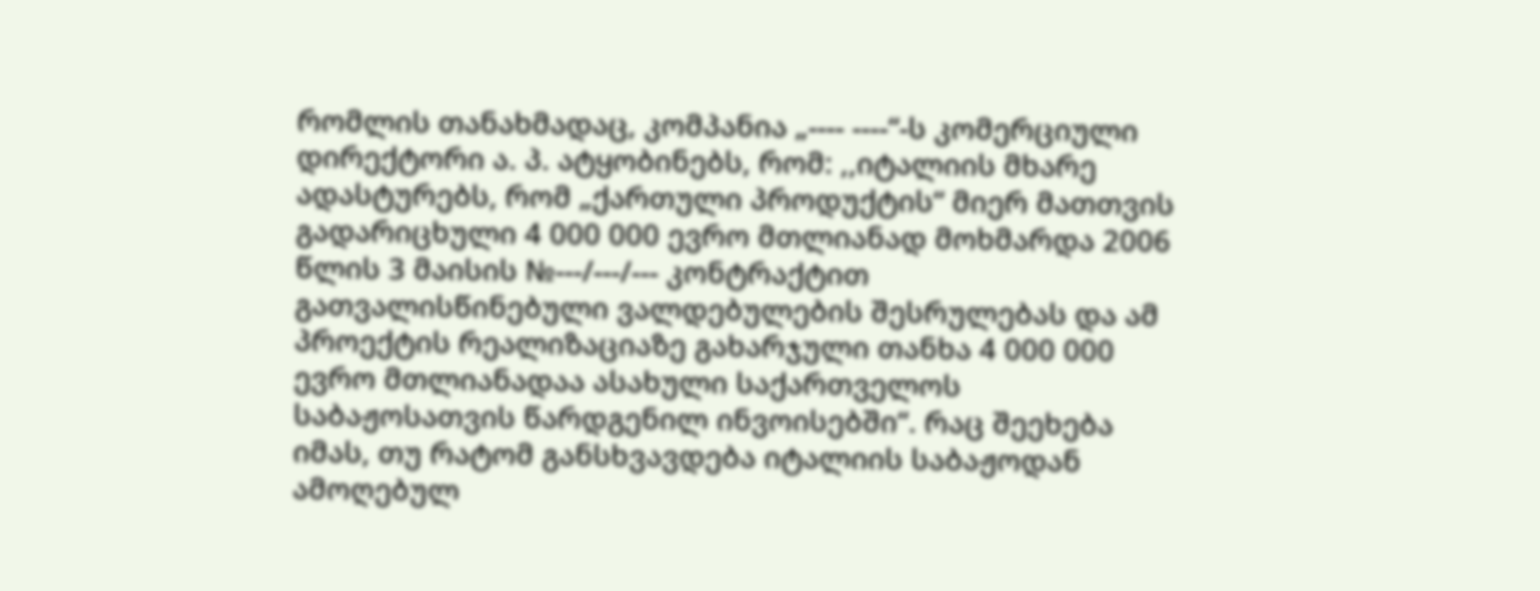რომლის თანახმადაც, კომპანია „---- ----“-ს კომერციული დირექტორი ა. პ. ატყობინებს, რომ: ,,იტალიის მხარე ადასტურებს, რომ „ქართული პროდუქტის“ მიერ მათთვის გადარიცხული 4 000 000 ევრო მთლიანად მოხმარდა 2006 წლის 3 მაისის №---/---/--- კონტრაქტით გათვალისწინებული ვალდებულების შესრულებას და ამ პროექტის რეალიზაციაზე გახარჯული თანხა 4 000 000 ევრო მთლიანადაა ასახული საქართველოს საბაჟოსათვის წარდგენილ ინვოისებში“. რაც შეეხება იმას, თუ რატომ განსხვავდება იტალიის საბაჟოდან ამოღებულ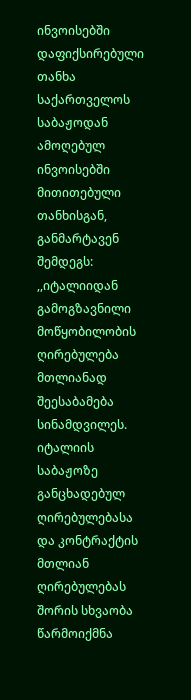ინვოისებში დაფიქსირებული თანხა საქართველოს საბაჟოდან ამოღებულ ინვოისებში მითითებული თანხისგან, განმარტავენ შემდეგს: ,,იტალიიდან გამოგზავნილი მოწყობილობის ღირებულება მთლიანად შეესაბამება სინამდვილეს. იტალიის საბაჟოზე განცხადებულ ღირებულებასა და კონტრაქტის მთლიან ღირებულებას შორის სხვაობა წარმოიქმნა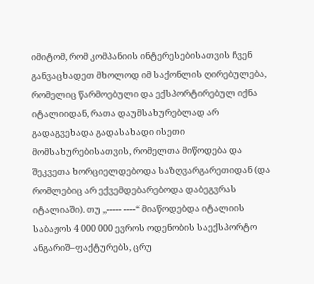იმიტომ, რომ კომპანიის ინტერესებისათვის ჩვენ განვაცხადეთ მხოლოდ იმ საქონლის ღირებულება, რომელიც წარმოებული და ექსპორტირებულ იქნა იტალიიდან, რათა დაუმსახურებლად არ გადაგვეხადა გადასახადი ისეთი მომსახურებისათვის, რომელთა მიწოდება და შეკვეთა ხორციელდებოდა საზღვარგარეთიდან (და რომლებიც არ ექვემდებარებოდა დაბეგვრას იტალიაში). თუ ,,----- ----“ მიაწოდებდა იტალიის საბაჟოს 4 000 000 ევროს ოდენობის საექსპორტო ანგარიშ–ფაქტურებს, ცრუ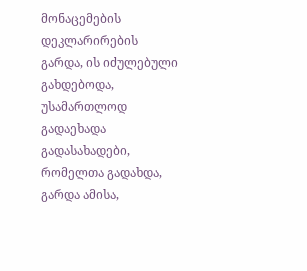მონაცემების დეკლარირების გარდა, ის იძულებული გახდებოდა, უსამართლოდ გადაეხადა გადასახადები, რომელთა გადახდა, გარდა ამისა,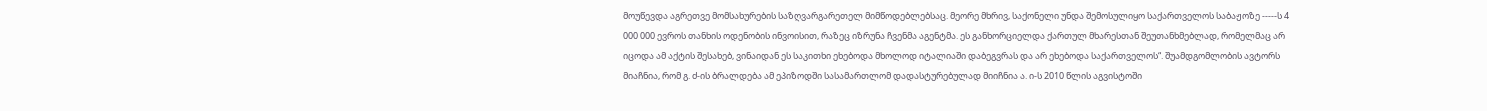მოუწევდა აგრეთვე მომსახურების საზღვარგარეთელ მიმწოდებლებსაც. მეორე მხრივ, საქონელი უნდა შემოსულიყო საქართველოს საბაჟოზე -----ს 4 000 000 ევროს თანხის ოდენობის ინვოისით, რაზეც იზრუნა ჩვენმა აგენტმა. ეს განხორციელდა ქართულ მხარესთან შეუთანხმებლად, რომელმაც არ იცოდა ამ აქტის შესახებ, ვინაიდან ეს საკითხი ეხებოდა მხოლოდ იტალიაში დაბეგვრას და არ ეხებოდა საქართველოს“. შუამდგომლობის ავტორს მიაჩნია, რომ გ. ძ-ის ბრალდება ამ ეპიზოდში სასამართლომ დადასტურებულად მიიჩნია ა. ი-ს 2010 წლის აგვისტოში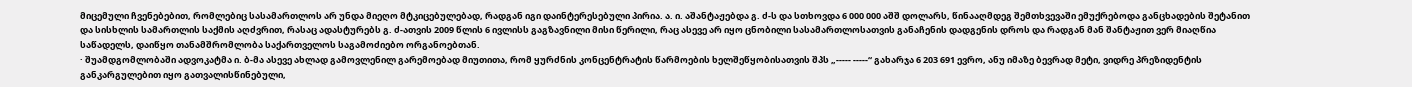მიცემული ჩვენებებით, რომლებიც სასამართლოს არ უნდა მიეღო მტკიცებულებად, რადგან იგი დაინტერესებული პირია. ა. ი. აშანტაჟებდა გ. ძ-ს და სთხოვდა 6 000 000 აშშ დოლარს, წინააღმდეგ შემთხვევაში ემუქრებოდა განცხადების შეტანით და სისხლის სამართლის საქმის აღძვრით, რასაც ადასტურებს გ. ძ-ათვის 2009 წლის 6 ივლისს გაგზავნილი მისი წერილი, რაც ასევე არ იყო ცნობილი სასამართლოსათვის განაჩენის დადგენის დროს და რადგან მან შანტაჟით ვერ მიაღწია საწადელს, დაიწყო თანამშრომლობა საქართველოს საგამოძიებო ორგანოებთან.
· შუამდგომლობაში ადვოკატმა ი. ბ-მა ასევე ახლად გამოვლენილ გარემოებად მიუთითა, რომ ყურძნის კონცენტრატის წარმოების ხელშეწყობისათვის შპს „----- -----“ გახარჯა 6 203 691 ევრო, ანუ იმაზე ბევრად მეტი, ვიდრე პრეზიდენტის განკარგულებით იყო გათვალისწინებული,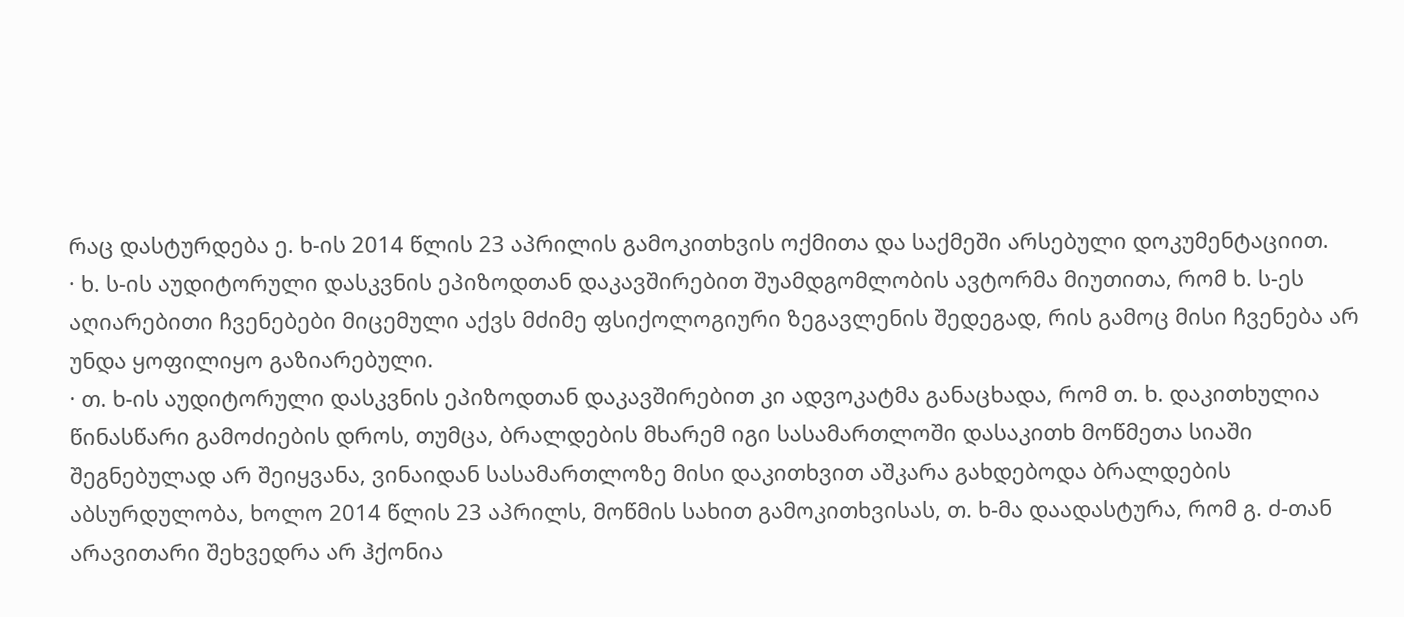რაც დასტურდება ე. ხ-ის 2014 წლის 23 აპრილის გამოკითხვის ოქმითა და საქმეში არსებული დოკუმენტაციით.
· ხ. ს-ის აუდიტორული დასკვნის ეპიზოდთან დაკავშირებით შუამდგომლობის ავტორმა მიუთითა, რომ ხ. ს-ეს აღიარებითი ჩვენებები მიცემული აქვს მძიმე ფსიქოლოგიური ზეგავლენის შედეგად, რის გამოც მისი ჩვენება არ უნდა ყოფილიყო გაზიარებული.
· თ. ხ-ის აუდიტორული დასკვნის ეპიზოდთან დაკავშირებით კი ადვოკატმა განაცხადა, რომ თ. ხ. დაკითხულია წინასწარი გამოძიების დროს, თუმცა, ბრალდების მხარემ იგი სასამართლოში დასაკითხ მოწმეთა სიაში შეგნებულად არ შეიყვანა, ვინაიდან სასამართლოზე მისი დაკითხვით აშკარა გახდებოდა ბრალდების აბსურდულობა, ხოლო 2014 წლის 23 აპრილს, მოწმის სახით გამოკითხვისას, თ. ხ-მა დაადასტურა, რომ გ. ძ-თან არავითარი შეხვედრა არ ჰქონია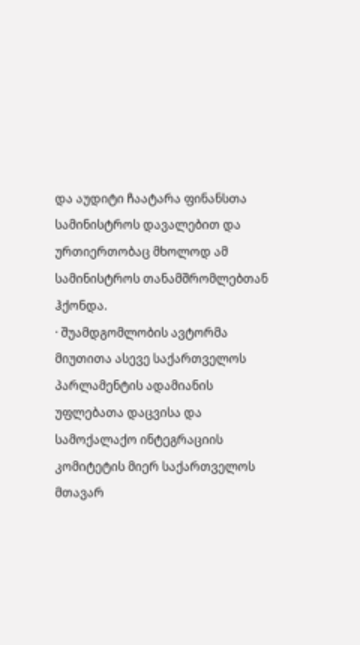და აუდიტი ჩაატარა ფინანსთა სამინისტროს დავალებით და ურთიერთობაც მხოლოდ ამ სამინისტროს თანამშრომლებთან ჰქონდა.
· შუამდგომლობის ავტორმა მიუთითა ასევე საქართველოს პარლამენტის ადამიანის უფლებათა დაცვისა და სამოქალაქო ინტეგრაციის კომიტეტის მიერ საქართველოს მთავარ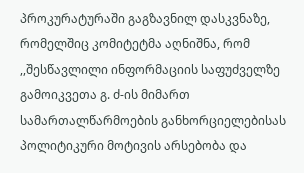პროკურატურაში გაგზავნილ დასკვნაზე, რომელშიც კომიტეტმა აღნიშნა, რომ ,,შესწავლილი ინფორმაციის საფუძველზე გამოიკვეთა გ. ძ-ის მიმართ სამართალწარმოების განხორციელებისას პოლიტიკური მოტივის არსებობა და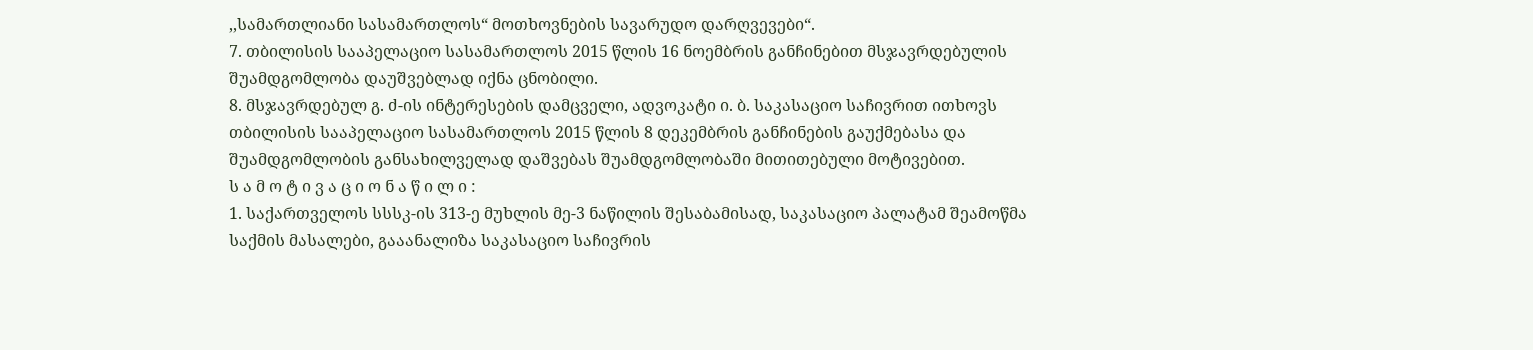,,სამართლიანი სასამართლოს“ მოთხოვნების სავარუდო დარღვევები“.
7. თბილისის სააპელაციო სასამართლოს 2015 წლის 16 ნოემბრის განჩინებით მსჯავრდებულის შუამდგომლობა დაუშვებლად იქნა ცნობილი.
8. მსჯავრდებულ გ. ძ-ის ინტერესების დამცველი, ადვოკატი ი. ბ. საკასაციო საჩივრით ითხოვს თბილისის სააპელაციო სასამართლოს 2015 წლის 8 დეკემბრის განჩინების გაუქმებასა და შუამდგომლობის განსახილველად დაშვებას შუამდგომლობაში მითითებული მოტივებით.
ს ა მ ო ტ ი ვ ა ც ი ო ნ ა წ ი ლ ი :
1. საქართველოს სსსკ-ის 313-ე მუხლის მე-3 ნაწილის შესაბამისად, საკასაციო პალატამ შეამოწმა საქმის მასალები, გააანალიზა საკასაციო საჩივრის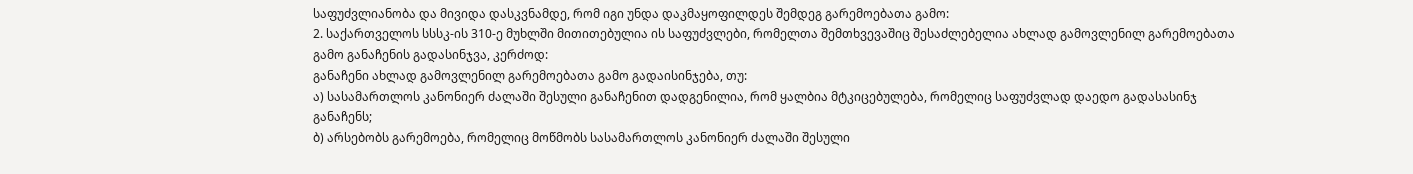საფუძვლიანობა და მივიდა დასკვნამდე, რომ იგი უნდა დაკმაყოფილდეს შემდეგ გარემოებათა გამო:
2. საქართველოს სსსკ-ის 310-ე მუხლში მითითებულია ის საფუძვლები, რომელთა შემთხვევაშიც შესაძლებელია ახლად გამოვლენილ გარემოებათა გამო განაჩენის გადასინჯვა, კერძოდ:
განაჩენი ახლად გამოვლენილ გარემოებათა გამო გადაისინჯება, თუ:
ა) სასამართლოს კანონიერ ძალაში შესული განაჩენით დადგენილია, რომ ყალბია მტკიცებულება, რომელიც საფუძვლად დაედო გადასასინჯ განაჩენს;
ბ) არსებობს გარემოება, რომელიც მოწმობს სასამართლოს კანონიერ ძალაში შესული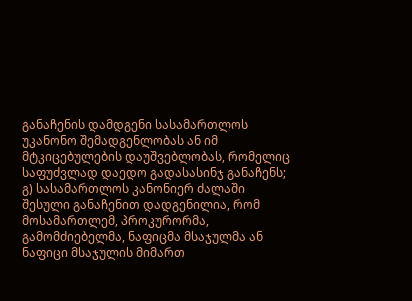განაჩენის დამდგენი სასამართლოს უკანონო შემადგენლობას ან იმ მტკიცებულების დაუშვებლობას, რომელიც საფუძვლად დაედო გადასასინჯ განაჩენს;
გ) სასამართლოს კანონიერ ძალაში შესული განაჩენით დადგენილია, რომ მოსამართლემ, პროკურორმა, გამომძიებელმა, ნაფიცმა მსაჯულმა ან ნაფიცი მსაჯულის მიმართ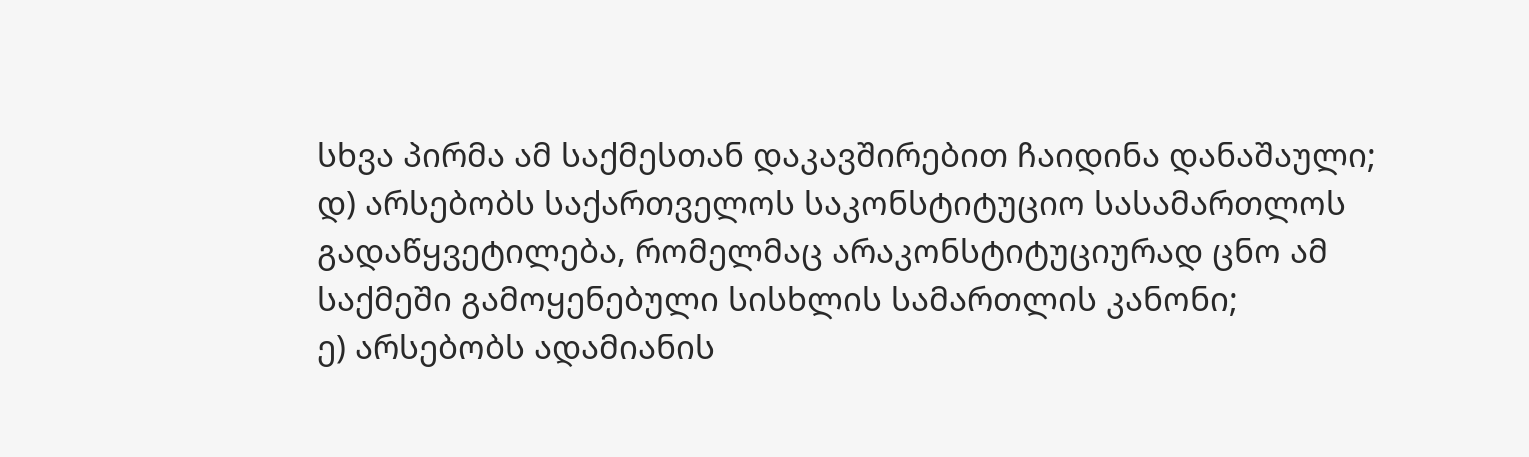სხვა პირმა ამ საქმესთან დაკავშირებით ჩაიდინა დანაშაული;
დ) არსებობს საქართველოს საკონსტიტუციო სასამართლოს გადაწყვეტილება, რომელმაც არაკონსტიტუციურად ცნო ამ საქმეში გამოყენებული სისხლის სამართლის კანონი;
ე) არსებობს ადამიანის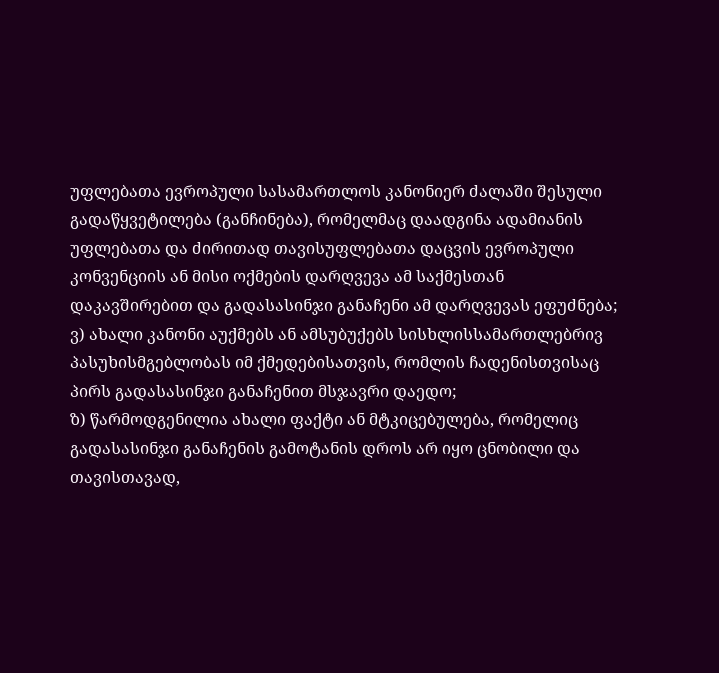უფლებათა ევროპული სასამართლოს კანონიერ ძალაში შესული გადაწყვეტილება (განჩინება), რომელმაც დაადგინა ადამიანის უფლებათა და ძირითად თავისუფლებათა დაცვის ევროპული კონვენციის ან მისი ოქმების დარღვევა ამ საქმესთან დაკავშირებით და გადასასინჯი განაჩენი ამ დარღვევას ეფუძნება;
ვ) ახალი კანონი აუქმებს ან ამსუბუქებს სისხლისსამართლებრივ პასუხისმგებლობას იმ ქმედებისათვის, რომლის ჩადენისთვისაც პირს გადასასინჯი განაჩენით მსჯავრი დაედო;
ზ) წარმოდგენილია ახალი ფაქტი ან მტკიცებულება, რომელიც გადასასინჯი განაჩენის გამოტანის დროს არ იყო ცნობილი და თავისთავად,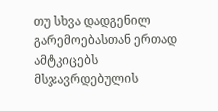თუ სხვა დადგენილ გარემოებასთან ერთად ამტკიცებს მსჯავრდებულის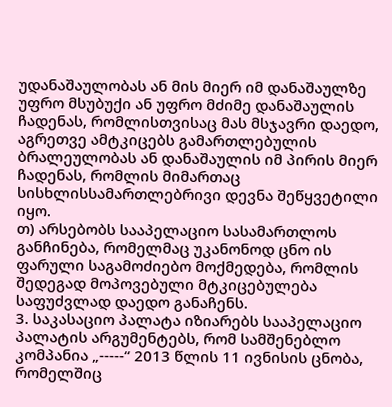უდანაშაულობას ან მის მიერ იმ დანაშაულზე უფრო მსუბუქი ან უფრო მძიმე დანაშაულის ჩადენას, რომლისთვისაც მას მსჯავრი დაედო, აგრეთვე ამტკიცებს გამართლებულის ბრალეულობას ან დანაშაულის იმ პირის მიერ ჩადენას, რომლის მიმართაც სისხლისსამართლებრივი დევნა შეწყვეტილი იყო.
თ) არსებობს სააპელაციო სასამართლოს განჩინება, რომელმაც უკანონოდ ცნო ის ფარული საგამოძიებო მოქმედება, რომლის შედეგად მოპოვებული მტკიცებულება საფუძვლად დაედო განაჩენს.
3. საკასაციო პალატა იზიარებს სააპელაციო პალატის არგუმენტებს, რომ სამშენებლო კომპანია „-----“ 2013 წლის 11 ივნისის ცნობა, რომელშიც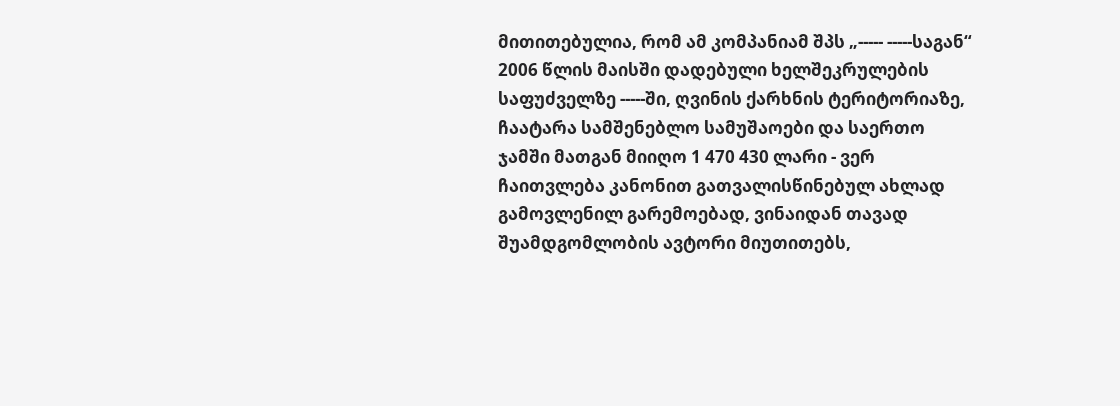მითითებულია, რომ ამ კომპანიამ შპს „----- -----საგან“ 2006 წლის მაისში დადებული ხელშეკრულების საფუძველზე -----ში, ღვინის ქარხნის ტერიტორიაზე, ჩაატარა სამშენებლო სამუშაოები და საერთო ჯამში მათგან მიიღო 1 470 430 ლარი - ვერ ჩაითვლება კანონით გათვალისწინებულ ახლად გამოვლენილ გარემოებად, ვინაიდან თავად შუამდგომლობის ავტორი მიუთითებს,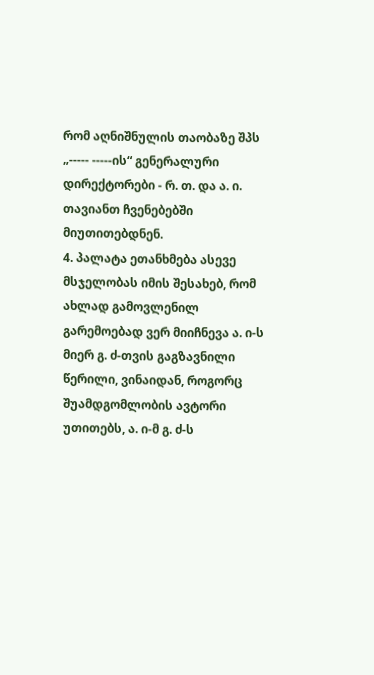რომ აღნიშნულის თაობაზე შპს „----- -----ის“ გენერალური დირექტორები - რ. თ. და ა. ი. თავიანთ ჩვენებებში მიუთითებდნენ.
4. პალატა ეთანხმება ასევე მსჯელობას იმის შესახებ, რომ ახლად გამოვლენილ გარემოებად ვერ მიიჩნევა ა. ი-ს მიერ გ. ძ-თვის გაგზავნილი წერილი, ვინაიდან, როგორც შუამდგომლობის ავტორი უთითებს, ა. ი-მ გ. ძ-ს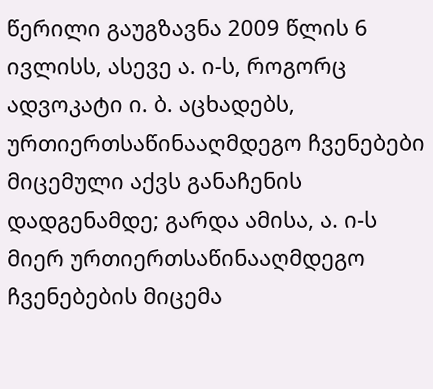წერილი გაუგზავნა 2009 წლის 6 ივლისს, ასევე ა. ი-ს, როგორც ადვოკატი ი. ბ. აცხადებს, ურთიერთსაწინააღმდეგო ჩვენებები მიცემული აქვს განაჩენის დადგენამდე; გარდა ამისა, ა. ი-ს მიერ ურთიერთსაწინააღმდეგო ჩვენებების მიცემა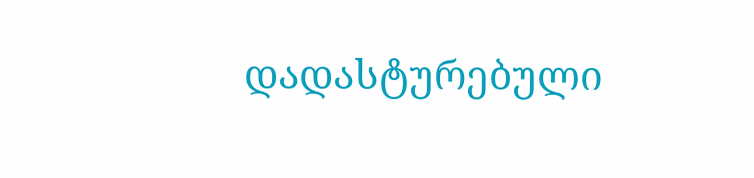დადასტურებული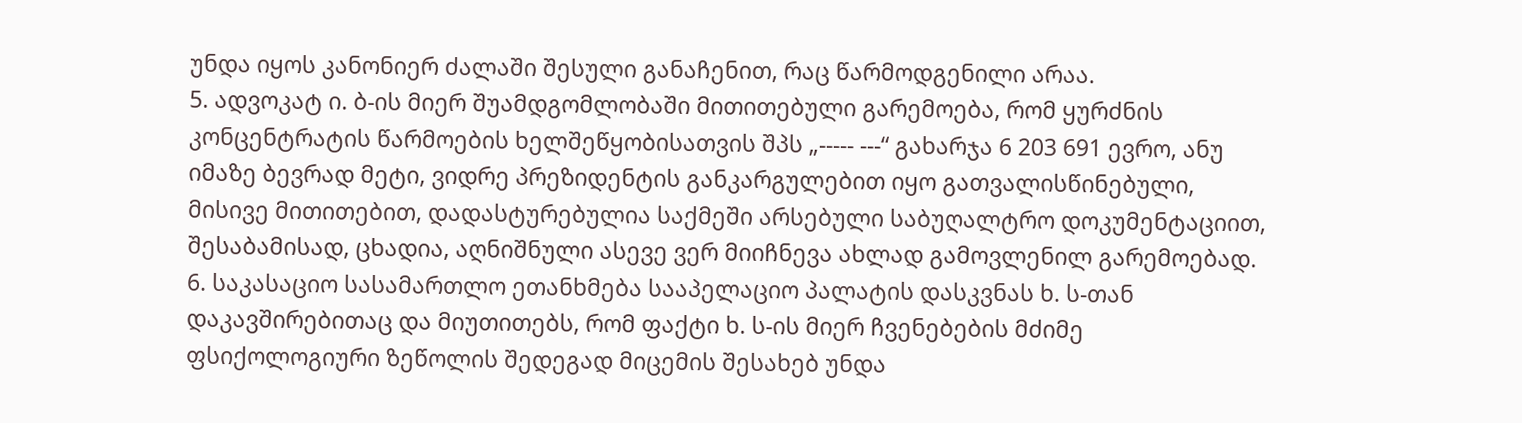უნდა იყოს კანონიერ ძალაში შესული განაჩენით, რაც წარმოდგენილი არაა.
5. ადვოკატ ი. ბ-ის მიერ შუამდგომლობაში მითითებული გარემოება, რომ ყურძნის კონცენტრატის წარმოების ხელშეწყობისათვის შპს „----- ---“ გახარჯა 6 203 691 ევრო, ანუ იმაზე ბევრად მეტი, ვიდრე პრეზიდენტის განკარგულებით იყო გათვალისწინებული, მისივე მითითებით, დადასტურებულია საქმეში არსებული საბუღალტრო დოკუმენტაციით, შესაბამისად, ცხადია, აღნიშნული ასევე ვერ მიიჩნევა ახლად გამოვლენილ გარემოებად.
6. საკასაციო სასამართლო ეთანხმება სააპელაციო პალატის დასკვნას ხ. ს-თან დაკავშირებითაც და მიუთითებს, რომ ფაქტი ხ. ს-ის მიერ ჩვენებების მძიმე ფსიქოლოგიური ზეწოლის შედეგად მიცემის შესახებ უნდა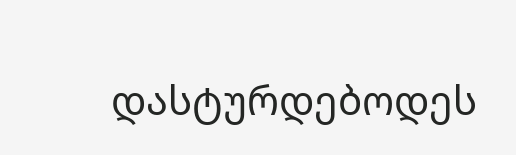დასტურდებოდეს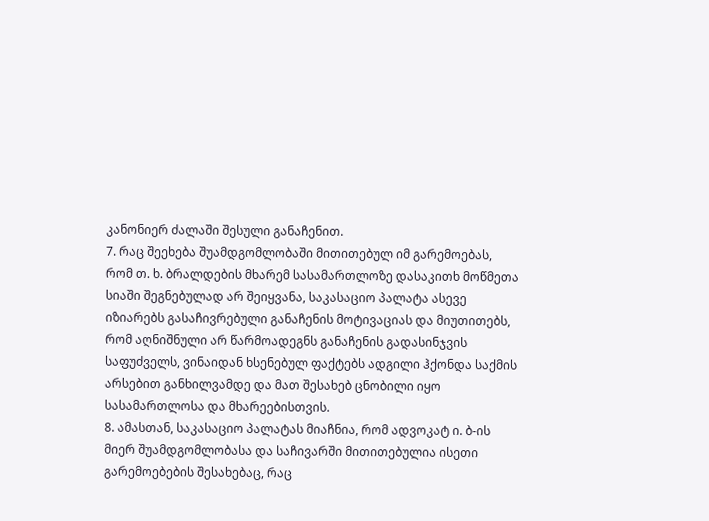კანონიერ ძალაში შესული განაჩენით.
7. რაც შეეხება შუამდგომლობაში მითითებულ იმ გარემოებას, რომ თ. ხ. ბრალდების მხარემ სასამართლოზე დასაკითხ მოწმეთა სიაში შეგნებულად არ შეიყვანა, საკასაციო პალატა ასევე იზიარებს გასაჩივრებული განაჩენის მოტივაციას და მიუთითებს, რომ აღნიშნული არ წარმოადეგნს განაჩენის გადასინჯვის საფუძველს, ვინაიდან ხსენებულ ფაქტებს ადგილი ჰქონდა საქმის არსებით განხილვამდე და მათ შესახებ ცნობილი იყო სასამართლოსა და მხარეებისთვის.
8. ამასთან, საკასაციო პალატას მიაჩნია, რომ ადვოკატ ი. ბ-ის მიერ შუამდგომლობასა და საჩივარში მითითებულია ისეთი გარემოებების შესახებაც, რაც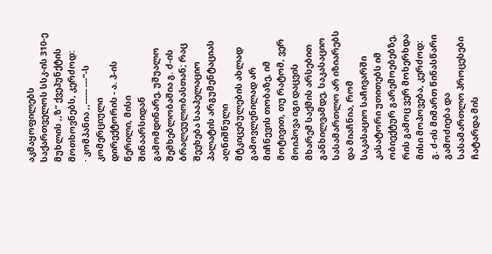აკმაყოფილებს საქართველოს სსკ-ის 310-ე მუხლის ,,ზ“ ქვეპუნქტის მოთხოვნებს, კერძოდ:
· კომპანია ,,----- ---“-ს კომერციული დირექტორის - ა. პ-ის წერილი, მისი შინაარსიდან გამომდინარე, უშუალო შემხებლობაშია გ. ძ-ის ბრალეულობასთან; რაც შეეხება სააპელაციო პალატის არგუმენტაციას აღნიშნული მტკიცებულების ახლად გამოვლენილად არ მიჩნევის თობაზე, იმ მოტივით, თუ რატომ, ვერ მოიპოვა იგი დაცვის მხარემ საქმის არსებით განხილვამდე, საკასაციო სასამართლო არ იზიარებს და მიაჩნია, რომ საკასაციო საჩივარში კასატორი უთითებს იმ ობიექტურ გარემოებებზე, რის გამოც ვერ მოხერხდა მისი მოპოვება, კერძოდ: გ. ძ-ის მიმართ წინასწარი გამოძიება და სასამართლო პროცესები ჩატარდა მის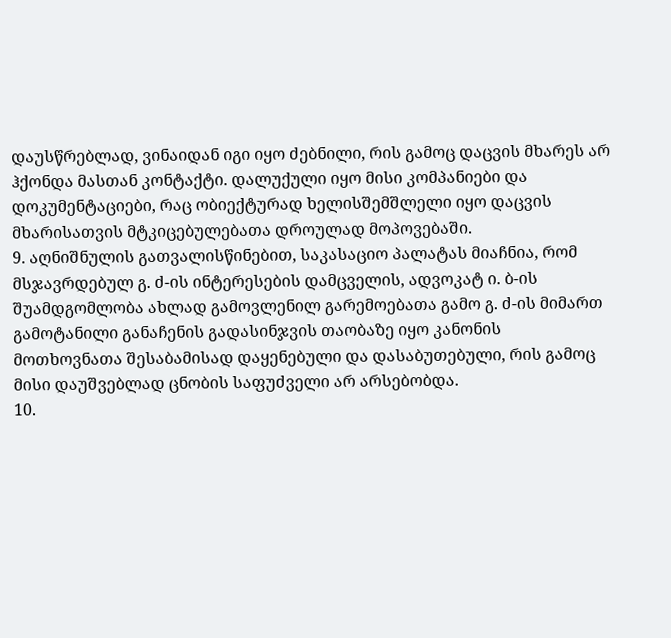დაუსწრებლად, ვინაიდან იგი იყო ძებნილი, რის გამოც დაცვის მხარეს არ ჰქონდა მასთან კონტაქტი. დალუქული იყო მისი კომპანიები და დოკუმენტაციები, რაც ობიექტურად ხელისშემშლელი იყო დაცვის მხარისათვის მტკიცებულებათა დროულად მოპოვებაში.
9. აღნიშნულის გათვალისწინებით, საკასაციო პალატას მიაჩნია, რომ მსჯავრდებულ გ. ძ-ის ინტერესების დამცველის, ადვოკატ ი. ბ-ის შუამდგომლობა ახლად გამოვლენილ გარემოებათა გამო გ. ძ-ის მიმართ გამოტანილი განაჩენის გადასინჯვის თაობაზე იყო კანონის მოთხოვნათა შესაბამისად დაყენებული და დასაბუთებული, რის გამოც მისი დაუშვებლად ცნობის საფუძველი არ არსებობდა.
10.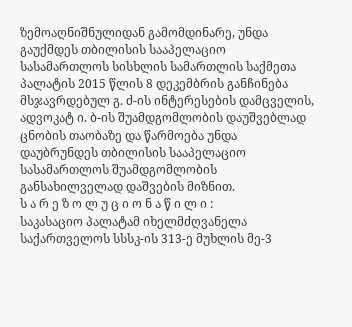ზემოაღნიშნულიდან გამომდინარე, უნდა გაუქმდეს თბილისის სააპელაციო სასამართლოს სისხლის სამართლის საქმეთა პალატის 2015 წლის 8 დეკემბრის განჩინება მსჯავრდებულ გ. ძ-ის ინტერესების დამცველის, ადვოკატ ი. ბ-ის შუამდგომლობის დაუშვებლად ცნობის თაობაზე და წარმოება უნდა დაუბრუნდეს თბილისის სააპელაციო სასამართლოს შუამდგომლობის განსახილველად დაშვების მიზნით.
ს ა რ ე ზ ო ლ უ ც ი ო ნ ა წ ი ლ ი :
საკასაციო პალატამ იხელმძღვანელა საქართველოს სსსკ-ის 313-ე მუხლის მე-3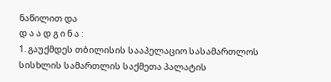ნაწილით და
დ ა ა დ გ ი ნ ა :
1. გაუქმდეს თბილისის სააპელაციო სასამართლოს სისხლის სამართლის საქმეთა პალატის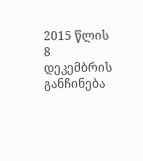2015 წლის 8 დეკემბრის განჩინება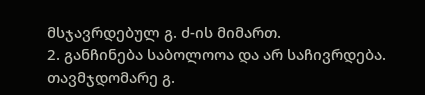მსჯავრდებულ გ. ძ-ის მიმართ.
2. განჩინება საბოლოოა და არ საჩივრდება.
თავმჯდომარე გ.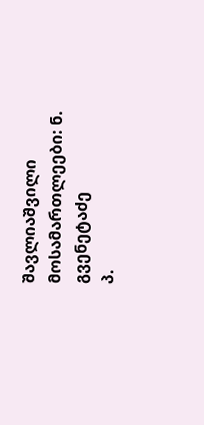შავლიაშვილი
მოსამართლეები: ნ. გვენეტაძე
პ.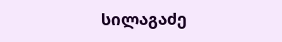სილაგაძე